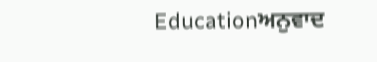Educationਅਨੁਵਾਦ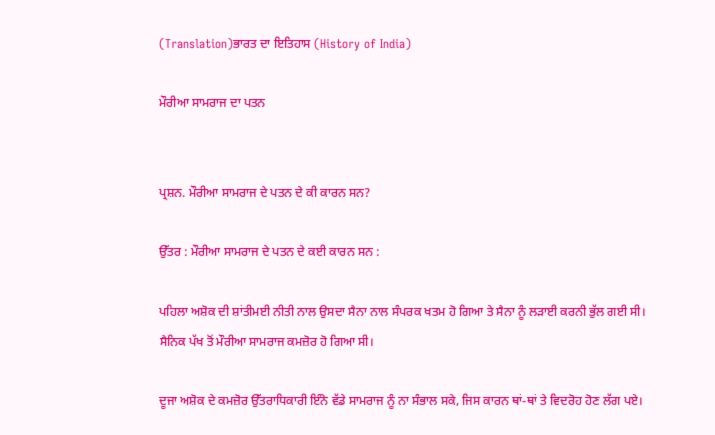(Translation)ਭਾਰਤ ਦਾ ਇਤਿਹਾਸ (History of India)

ਮੌਰੀਆ ਸਾਮਰਾਜ ਦਾ ਪਤਨ


ਪ੍ਰਸ਼ਨ. ਮੌਰੀਆ ਸਾਮਰਾਜ ਦੇ ਪਤਨ ਦੇ ਕੀ ਕਾਰਨ ਸਨ?

ਉੱਤਰ : ਮੌਰੀਆ ਸਾਮਰਾਜ ਦੇ ਪਤਨ ਦੇ ਕਈ ਕਾਰਨ ਸਨ :

ਪਹਿਲਾ ਅਸ਼ੋਕ ਦੀ ਸ਼ਾਂਤੀਮਈ ਨੀਤੀ ਨਾਲ ਉਸਦਾ ਸੈਨਾ ਨਾਲ ਸੰਪਰਕ ਖਤਮ ਹੋ ਗਿਆ ਤੇ ਸੈਨਾ ਨੂੰ ਲੜਾਈ ਕਰਨੀ ਭੁੱਲ ਗਈ ਸੀ। ਸੈਨਿਕ ਪੱਖ ਤੋਂ ਮੌਰੀਆ ਸਾਮਰਾਜ ਕਮਜ਼ੋਰ ਹੋ ਗਿਆ ਸੀ।

ਦੂਜਾ ਅਸ਼ੋਕ ਦੇ ਕਮਜ਼ੋਰ ਉੱਤਰਾਧਿਕਾਰੀ ਇੰਨੇ ਵੱਡੇ ਸਾਮਰਾਜ ਨੂੰ ਨਾ ਸੰਭਾਲ ਸਕੇ, ਜਿਸ ਕਾਰਨ ਥਾਂ-ਥਾਂ ਤੇ ਵਿਦਰੋਹ ਹੋਣ ਲੱਗ ਪਏ।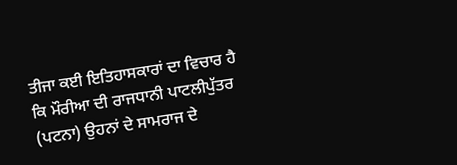ਤੀਜਾ ਕਈ ਇਤਿਹਾਸਕਾਰਾਂ ਦਾ ਵਿਚਾਰ ਹੈ ਕਿ ਮੌਰੀਆ ਦੀ ਰਾਜਧਾਨੀ ਪਾਟਲੀਪੁੱਤਰ (ਪਟਨਾ) ਉਹਨਾਂ ਦੇ ਸਾਮਰਾਜ ਦੇ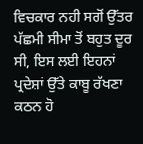ਵਿਚਕਾਰ ਨਹੀ ਸਗੋਂ ਉੱਤਰ ਪੱਛਮੀ ਸੀਮਾ ਤੋਂ ਬਹੁਤ ਦੂਰ ਸੀ, ਇਸ ਲਈ ਇਹਨਾਂ ਪ੍ਰਦੇਸ਼ਾਂ ਉੱਤੇ ਕਾਬੂ ਰੱਖਣਾ ਕਠਨ ਹੋ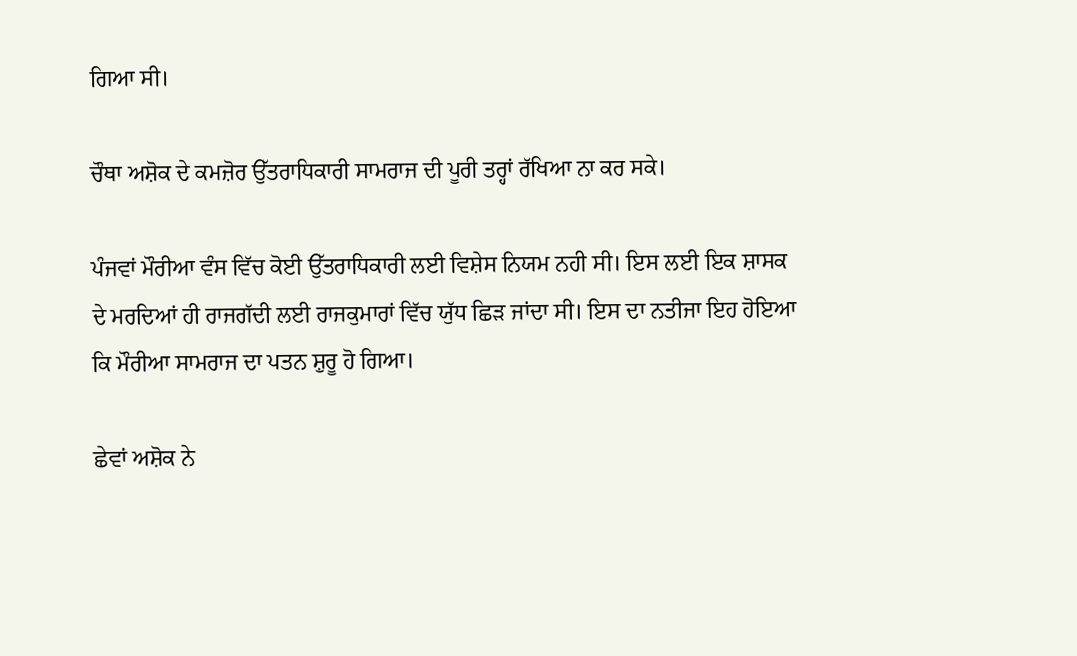ਗਿਆ ਸੀ।

ਚੌਥਾ ਅਸ਼ੋਕ ਦੇ ਕਮਜ਼ੋਰ ਉੱਤਰਾਧਿਕਾਰੀ ਸਾਮਰਾਜ ਦੀ ਪੂਰੀ ਤਰ੍ਹਾਂ ਰੱਖਿਆ ਨਾ ਕਰ ਸਕੇ।

ਪੰਜਵਾਂ ਮੌਰੀਆ ਵੰਸ ਵਿੱਚ ਕੋਈ ਉੱਤਰਾਧਿਕਾਰੀ ਲਈ ਵਿਸ਼ੇਸ ਨਿਯਮ ਨਹੀ ਸੀ। ਇਸ ਲਈ ਇਕ ਸ਼ਾਸਕ ਦੇ ਮਰਦਿਆਂ ਹੀ ਰਾਜਗੱਦੀ ਲਈ ਰਾਜਕੁਮਾਰਾਂ ਵਿੱਚ ਯੁੱਧ ਛਿੜ ਜਾਂਦਾ ਸੀ। ਇਸ ਦਾ ਨਤੀਜਾ ਇਹ ਹੋਇਆ ਕਿ ਮੌਰੀਆ ਸਾਮਰਾਜ ਦਾ ਪਤਨ ਸ਼ੁਰੂ ਹੋ ਗਿਆ।

ਛੇਵਾਂ ਅਸ਼ੋਕ ਨੇ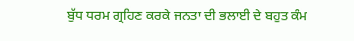ਬੁੱਧ ਧਰਮ ਗ੍ਰਹਿਣ ਕਰਕੇ ਜਨਤਾ ਦੀ ਭਲਾਈ ਦੇ ਬਹੁਤ ਕੰਮ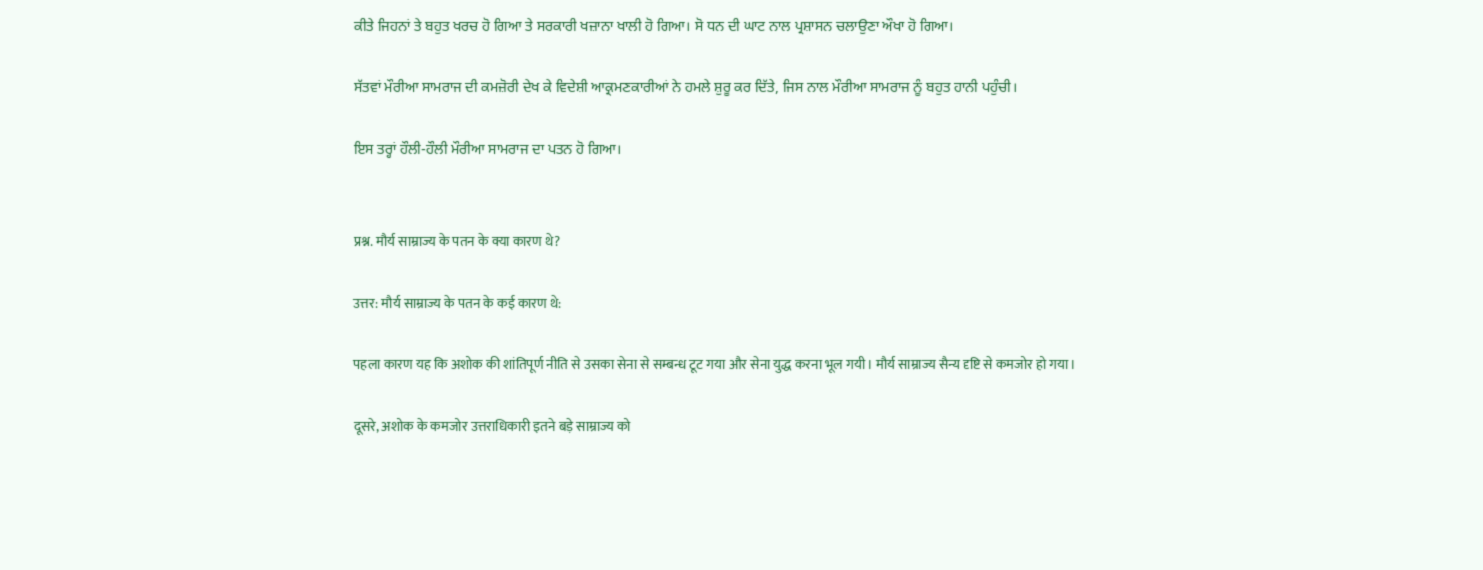ਕੀਤੇ ਜਿਹਨਾਂ ਤੇ ਬਹੁਤ ਖਰਚ ਹੋ ਗਿਆ ਤੇ ਸਰਕਾਰੀ ਖਜ਼ਾਨਾ ਖਾਲੀ ਹੋ ਗਿਆ। ਸੋ ਧਨ ਦੀ ਘਾਟ ਨਾਲ ਪ੍ਰਸ਼ਾਸਨ ਚਲਾਉਣਾ ਔਖਾ ਹੋ ਗਿਆ।

ਸੱਤਵਾਂ ਮੌਰੀਆ ਸਾਮਰਾਜ ਦੀ ਕਮਜ਼ੋਰੀ ਦੇਖ ਕੇ ਵਿਦੇਸ਼ੀ ਆਕ੍ਰਮਣਕਾਰੀਆਂ ਨੇ ਹਮਲੇ ਸ਼ੁਰੂ ਕਰ ਦਿੱਤੇ, ਜਿਸ ਨਾਲ ਮੌਰੀਆ ਸਾਮਰਾਜ ਨੂੰ ਬਹੁਤ ਹਾਨੀ ਪਹੁੰਚੀ।

ਇਸ ਤਰ੍ਹਾਂ ਹੌਲੀ-ਹੌਲੀ ਮੌਰੀਆ ਸਾਮਰਾਜ ਦਾ ਪਤਨ ਹੋ ਗਿਆ।


प्रश्न. मौर्य साम्राज्य के पतन के क्या कारण थे?

उत्तर: मौर्य साम्राज्य के पतन के कई कारण थे:

पहला कारण यह कि अशोक की शांतिपूर्ण नीति से उसका सेना से सम्बन्ध टूट गया और सेना युद्ध करना भूल गयी। मौर्य साम्राज्य सैन्य दृष्टि से कमजोर हो गया।

दूसरे, अशोक के कमजोर उत्तराधिकारी इतने बड़े साम्राज्य को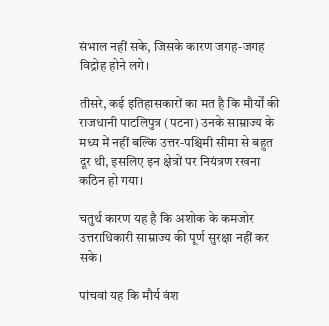संभाल नहीं सके, जिसके कारण जगह-जगह विद्रोह होने लगे।

तीसरे, कई इतिहासकारों का मत है कि मौर्यों की राजधानी पाटलिपुत्र (पटना) उनके साम्राज्य के मध्य में नहीं बल्कि उत्तर-पश्चिमी सीमा से बहुत दूर थी, इसलिए इन क्षेत्रों पर नियंत्रण रखना कठिन हो गया।

चतुर्थ कारण यह है कि अशोक के कमजोर उत्तराधिकारी साम्राज्य की पूर्ण सुरक्षा नहीं कर सके।

पांचवां यह कि मौर्य वंश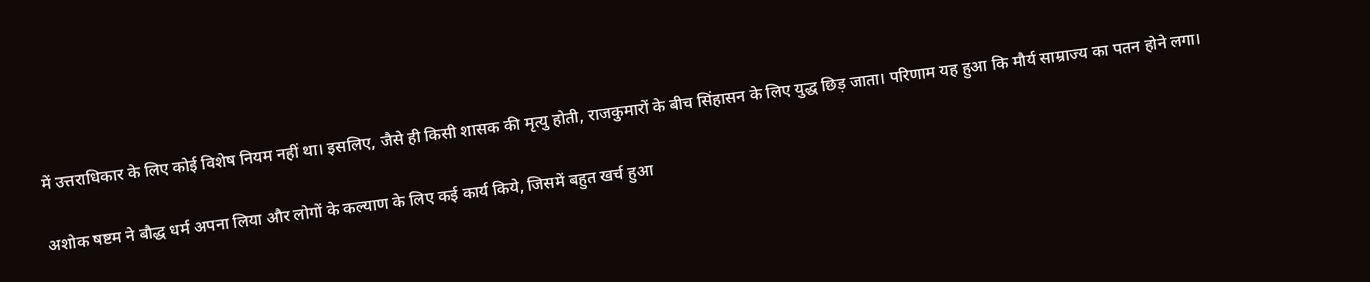में उत्तराधिकार के लिए कोई विशेष नियम नहीं था। इसलिए, जैसे ही किसी शासक की मृत्यु होती, राजकुमारों के बीच सिंहासन के लिए युद्ध छिड़ जाता। परिणाम यह हुआ कि मौर्य साम्राज्य का पतन होने लगा।

अशोक षष्टम ने बौद्ध धर्म अपना लिया और लोगों के कल्याण के लिए कई कार्य किये, जिसमें बहुत खर्च हुआ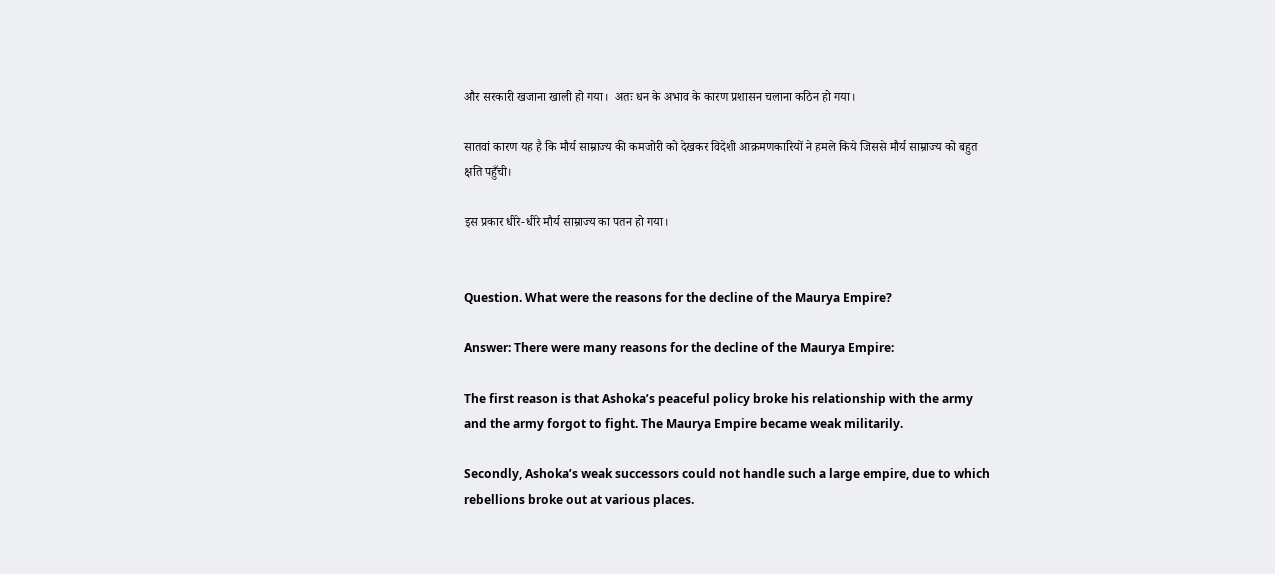और सरकारी खजाना खाली हो गया।  अतः धन के अभाव के कारण प्रशासन चलाना कठिन हो गया।

सातवां कारण यह है कि मौर्य साम्राज्य की कमजोरी को देखकर विदेशी आक्रमणकारियों ने हमले किये जिससे मौर्य साम्राज्य को बहुत क्षति पहुँची।

इस प्रकार धीरे-धीरे मौर्य साम्राज्य का पतन हो गया।


Question. What were the reasons for the decline of the Maurya Empire?

Answer: There were many reasons for the decline of the Maurya Empire:

The first reason is that Ashoka’s peaceful policy broke his relationship with the army and the army forgot to fight. The Maurya Empire became weak militarily.

Secondly, Ashoka’s weak successors could not handle such a large empire, due to which rebellions broke out at various places.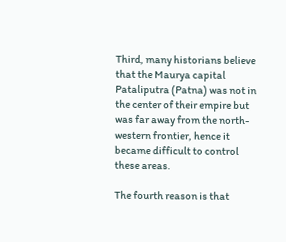Third, many historians believe that the Maurya capital Pataliputra (Patna) was not in the center of their empire but was far away from the north-western frontier, hence it became difficult to control these areas.

The fourth reason is that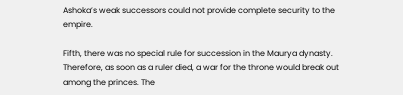Ashoka’s weak successors could not provide complete security to the empire.

Fifth, there was no special rule for succession in the Maurya dynasty.  Therefore, as soon as a ruler died, a war for the throne would break out among the princes. The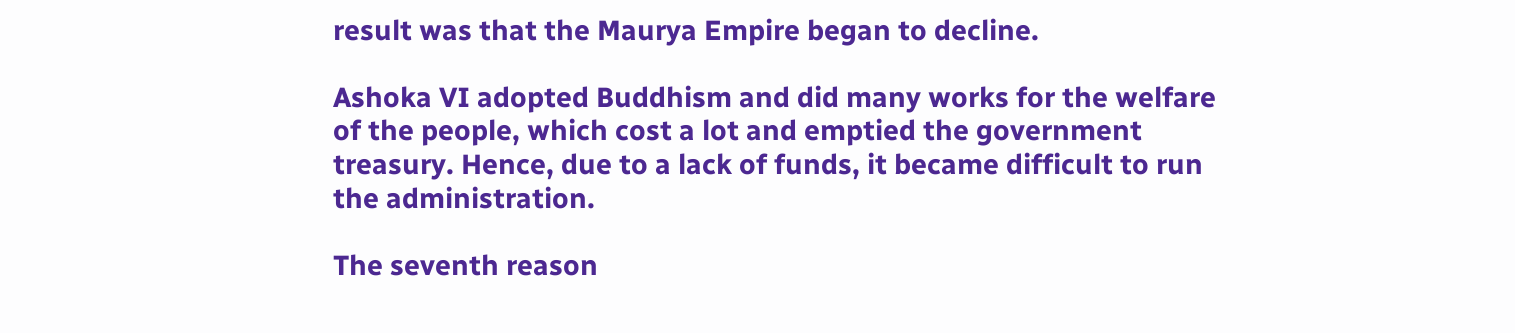result was that the Maurya Empire began to decline.

Ashoka VI adopted Buddhism and did many works for the welfare of the people, which cost a lot and emptied the government treasury. Hence, due to a lack of funds, it became difficult to run the administration.

The seventh reason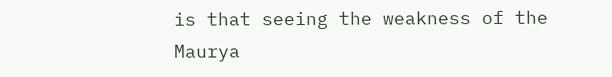is that seeing the weakness of the Maurya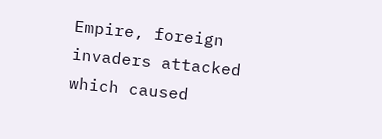Empire, foreign invaders attacked which caused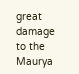great damage to the Maurya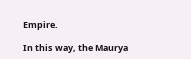Empire.

In this way, the Maurya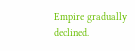Empire gradually declined.